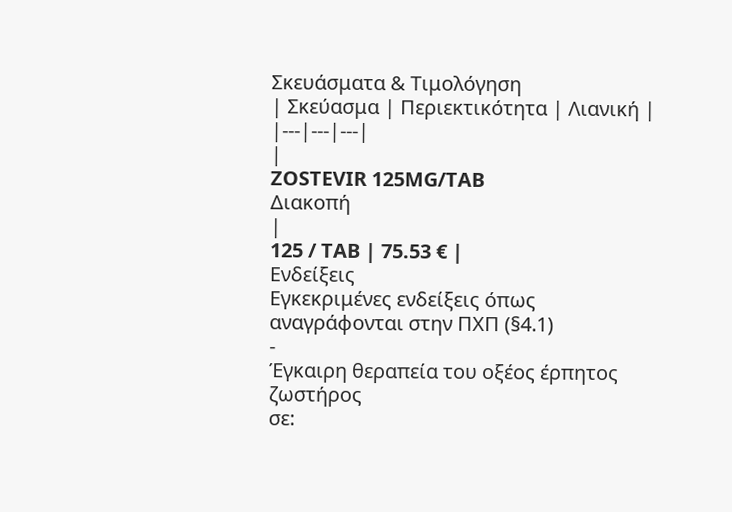Σκευάσματα & Τιμολόγηση
| Σκεύασμα | Περιεκτικότητα | Λιανική |
|---|---|---|
|
ZOSTEVIR 125MG/TAB
Διακοπή
|
125 / TAB | 75.53 € |
Ενδείξεις
Εγκεκριμένες ενδείξεις όπως αναγράφονται στην ΠΧΠ (§4.1)
-
Έγκαιρη θεραπεία του οξέος έρπητος ζωστήρος
σε: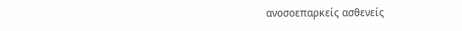ανοσοεπαρκείς ασθενείς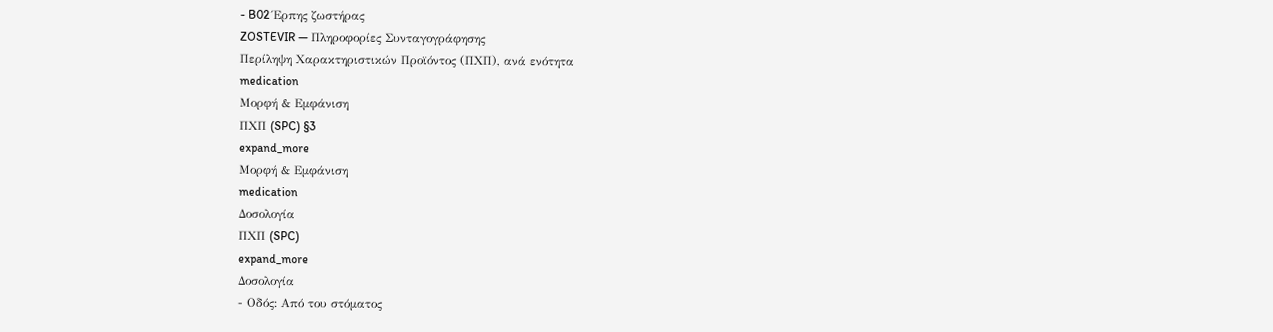- B02 Έρπης ζωστήρας
ZOSTEVIR — Πληροφορίες Συνταγογράφησης
Περίληψη Χαρακτηριστικών Προϊόντος (ΠΧΠ), ανά ενότητα
medication
Μορφή & Εμφάνιση
ΠΧΠ (SPC) §3
expand_more
Μορφή & Εμφάνιση
medication
Δοσολογία
ΠΧΠ (SPC)
expand_more
Δοσολογία
- Οδός: Από του στόματος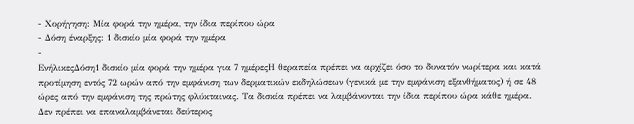- Χορήγηση: Μία φορά την ημέρα, την ίδια περίπου ώρα
- Δόση έναρξης: 1 δισκίο μία φορά την ημέρα
-
ΕνήλικεςΔόση1 δισκίο μία φορά την ημέρα για 7 ημέρεςΗ θεραπεία πρέπει να αρχίζει όσο το δυνατόν νωρίτερα και κατά προτίμηση εντός 72 ωρών από την εμφάνιση των δερματικών εκδηλώσεων (γενικά με την εμφάνιση εξανθήματος) ή σε 48 ώρες από την εμφάνιση της πρώτης φλύκταινας. Τα δισκία πρέπει να λαμβάνονται την ίδια περίπου ώρα κάθε ημέρα. Δεν πρέπει να επαναλαμβάνεται δεύτερος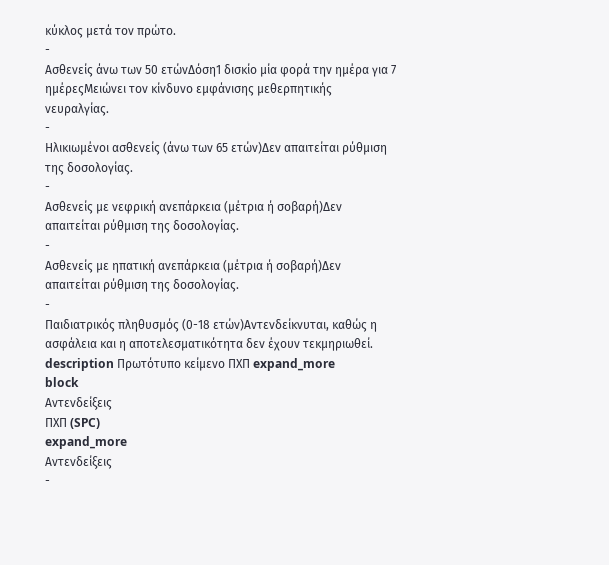κύκλος μετά τον πρώτο.
-
Ασθενείς άνω των 50 ετώνΔόση1 δισκίο μία φορά την ημέρα για 7 ημέρεςΜειώνει τον κίνδυνο εμφάνισης μεθερπητικής νευραλγίας.
-
Ηλικιωμένοι ασθενείς (άνω των 65 ετών)Δεν απαιτείται ρύθμιση της δοσολογίας.
-
Ασθενείς με νεφρική ανεπάρκεια (μέτρια ή σοβαρή)Δεν απαιτείται ρύθμιση της δοσολογίας.
-
Ασθενείς με ηπατική ανεπάρκεια (μέτρια ή σοβαρή)Δεν απαιτείται ρύθμιση της δοσολογίας.
-
Παιδιατρικός πληθυσμός (0-18 ετών)Αντενδείκνυται, καθώς η ασφάλεια και η αποτελεσματικότητα δεν έχουν τεκμηριωθεί.
description Πρωτότυπο κείμενο ΠΧΠ expand_more
block
Αντενδείξεις
ΠΧΠ (SPC)
expand_more
Αντενδείξεις
-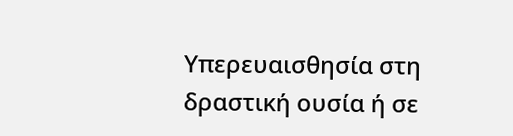Υπερευαισθησία στη δραστική ουσία ή σε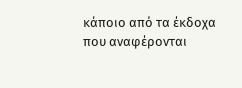κάποιο από τα έκδοχα που αναφέρονται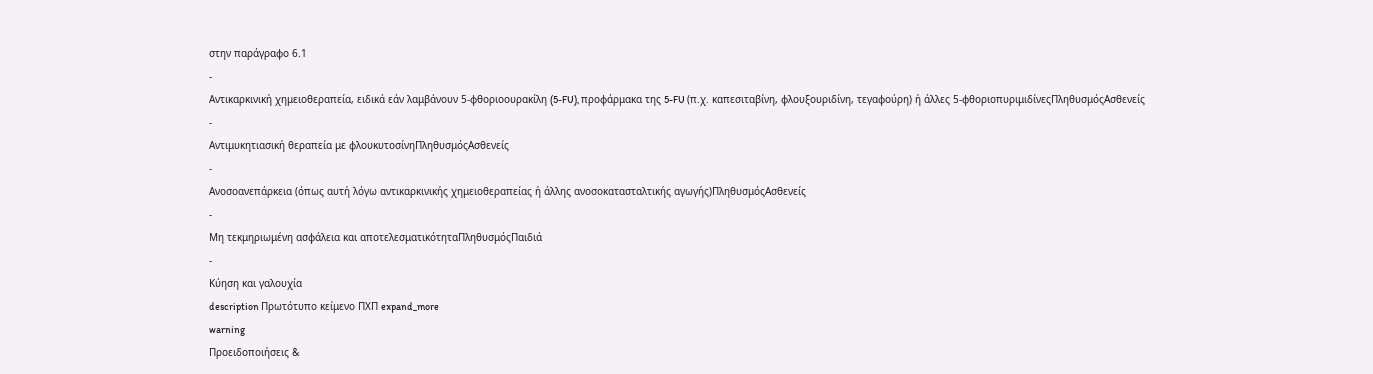στην παράγραφο 6.1
-
Αντικαρκινική χημειοθεραπεία, ειδικά εάν λαμβάνουν 5-φθοριοουρακίλη (5-FU), προφάρμακα της 5-FU (π.χ. καπεσιταβίνη, φλουξουριδίνη, τεγαφούρη) ή άλλες 5-φθοριοπυριμιδίνεςΠληθυσμόςΑσθενείς
-
Αντιμυκητιασική θεραπεία με φλουκυτοσίνηΠληθυσμόςΑσθενείς
-
Ανοσοανεπάρκεια (όπως αυτή λόγω αντικαρκινικής χημειοθεραπείας ή άλλης ανοσοκατασταλτικής αγωγής)ΠληθυσμόςΑσθενείς
-
Μη τεκμηριωμένη ασφάλεια και αποτελεσματικότηταΠληθυσμόςΠαιδιά
-
Κύηση και γαλουχία
description Πρωτότυπο κείμενο ΠΧΠ expand_more
warning
Προειδοποιήσεις &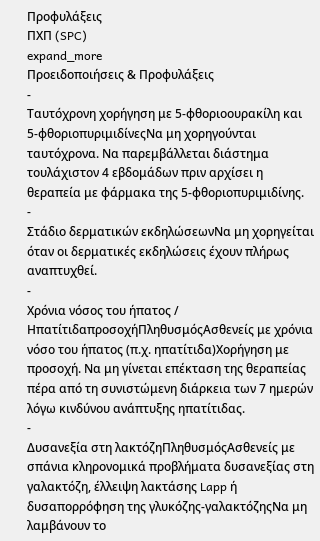Προφυλάξεις
ΠΧΠ (SPC)
expand_more
Προειδοποιήσεις & Προφυλάξεις
-
Ταυτόχρονη χορήγηση με 5-φθοριοουρακίλη και 5-φθοριοπυριμιδίνεςΝα μη χορηγούνται ταυτόχρονα. Να παρεμβάλλεται διάστημα τουλάχιστον 4 εβδομάδων πριν αρχίσει η θεραπεία με φάρμακα της 5-φθοριοπυριμιδίνης.
-
Στάδιο δερματικών εκδηλώσεωνΝα μη χορηγείται όταν οι δερματικές εκδηλώσεις έχουν πλήρως αναπτυχθεί.
-
Χρόνια νόσος του ήπατος / ΗπατίτιδαπροσοχήΠληθυσμόςΑσθενείς με χρόνια νόσο του ήπατος (π.χ. ηπατίτιδα)Χορήγηση με προσοχή. Να μη γίνεται επέκταση της θεραπείας πέρα από τη συνιστώμενη διάρκεια των 7 ημερών λόγω κινδύνου ανάπτυξης ηπατίτιδας.
-
Δυσανεξία στη λακτόζηΠληθυσμόςΑσθενείς με σπάνια κληρονομικά προβλήματα δυσανεξίας στη γαλακτόζη, έλλειψη λακτάσης Lapp ή δυσαπορρόφηση της γλυκόζης-γαλακτόζηςΝα μη λαμβάνουν το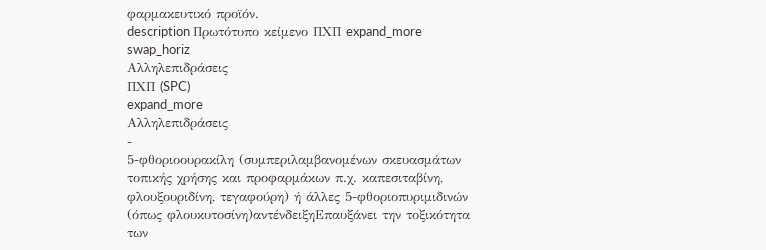φαρμακευτικό προϊόν.
description Πρωτότυπο κείμενο ΠΧΠ expand_more
swap_horiz
Αλληλεπιδράσεις
ΠΧΠ (SPC)
expand_more
Αλληλεπιδράσεις
-
5-φθοριοουρακίλη (συμπεριλαμβανομένων σκευασμάτων τοπικής χρήσης και προφαρμάκων π.χ. καπεσιταβίνη, φλουξουριδίνη, τεγαφούρη) ή άλλες 5-φθοριοπυριμιδινών (όπως φλουκυτοσίνη)αντένδειξηΕπαυξάνει την τοξικότητα των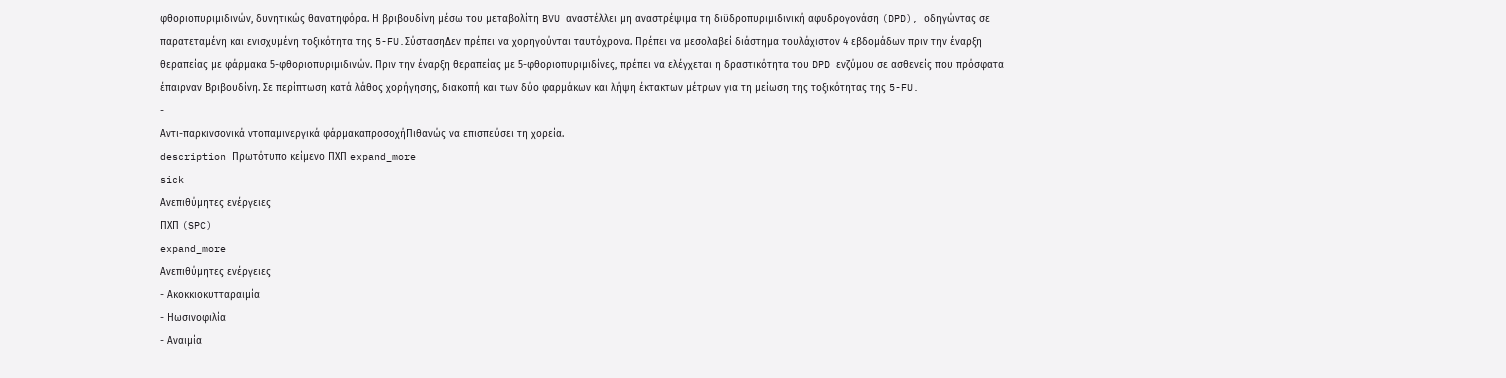φθοριοπυριμιδινών, δυνητικώς θανατηφόρα. Η βριβουδίνη μέσω του μεταβολίτη BVU αναστέλλει μη αναστρέψιμα τη διϋδροπυριμιδινική αφυδρογονάση (DPD), οδηγώντας σε παρατεταμένη και ενισχυμένη τοξικότητα της 5-FU.ΣύστασηΔεν πρέπει να χορηγούνται ταυτόχρονα. Πρέπει να μεσολαβεί διάστημα τουλάχιστον 4 εβδομάδων πριν την έναρξη θεραπείας με φάρμακα 5-φθοριοπυριμιδινών. Πριν την έναρξη θεραπείας με 5-φθοριοπυριμιδίνες, πρέπει να ελέγχεται η δραστικότητα του DPD ενζύμου σε ασθενείς που πρόσφατα έπαιρναν Βριβουδίνη. Σε περίπτωση κατά λάθος χορήγησης, διακοπή και των δύο φαρμάκων και λήψη έκτακτων μέτρων για τη μείωση της τοξικότητας της 5-FU.
-
Αντι-παρκινσονικά ντοπαμινεργικά φάρμακαπροσοχήΠιθανώς να επισπεύσει τη χορεία.
description Πρωτότυπο κείμενο ΠΧΠ expand_more
sick
Ανεπιθύμητες ενέργειες
ΠΧΠ (SPC)
expand_more
Ανεπιθύμητες ενέργειες
- Ακοκκιοκυτταραιμία
- Ηωσινοφιλία
- Αναιμία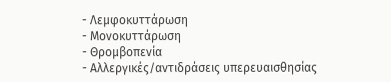- Λεμφοκυττάρωση
- Μονοκυττάρωση
- Θρομβοπενία
- Αλλεργικές/αντιδράσεις υπερευαισθησίας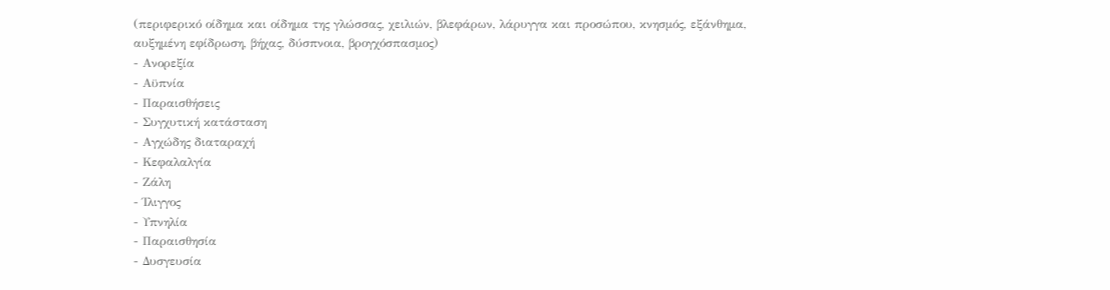(περιφερικό οίδημα και οίδημα της γλώσσας, χειλιών, βλεφάρων, λάρυγγα και προσώπου, κνησμός, εξάνθημα, αυξημένη εφίδρωση, βήχας, δύσπνοια, βρογχόσπασμος)
- Ανορεξία
- Αϋπνία
- Παραισθήσεις
- Συγχυτική κατάσταση
- Αγχώδης διαταραχή
- Κεφαλαλγία
- Ζάλη
- Ίλιγγος
- Υπνηλία
- Παραισθησία
- Δυσγευσία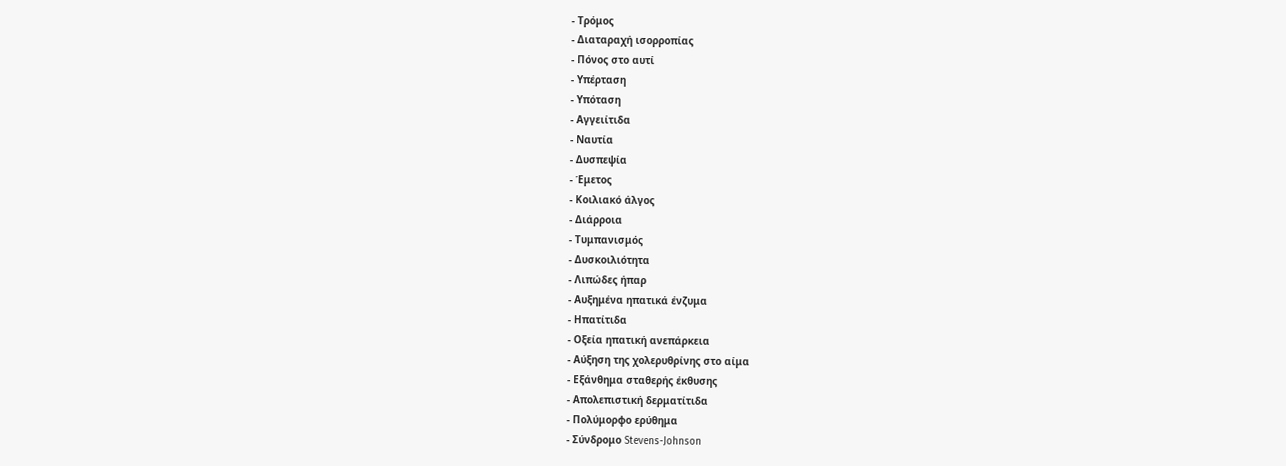- Τρόμος
- Διαταραχή ισορροπίας
- Πόνος στο αυτί
- Υπέρταση
- Υπόταση
- Αγγειίτιδα
- Ναυτία
- Δυσπεψία
- Έμετος
- Κοιλιακό άλγος
- Διάρροια
- Τυμπανισμός
- Δυσκοιλιότητα
- Λιπώδες ήπαρ
- Αυξημένα ηπατικά ένζυμα
- Ηπατίτιδα
- Οξεία ηπατική ανεπάρκεια
- Αύξηση της χολερυθρίνης στο αίμα
- Εξάνθημα σταθερής έκθυσης
- Απολεπιστική δερματίτιδα
- Πολύμορφο ερύθημα
- Σύνδρομο Stevens-Johnson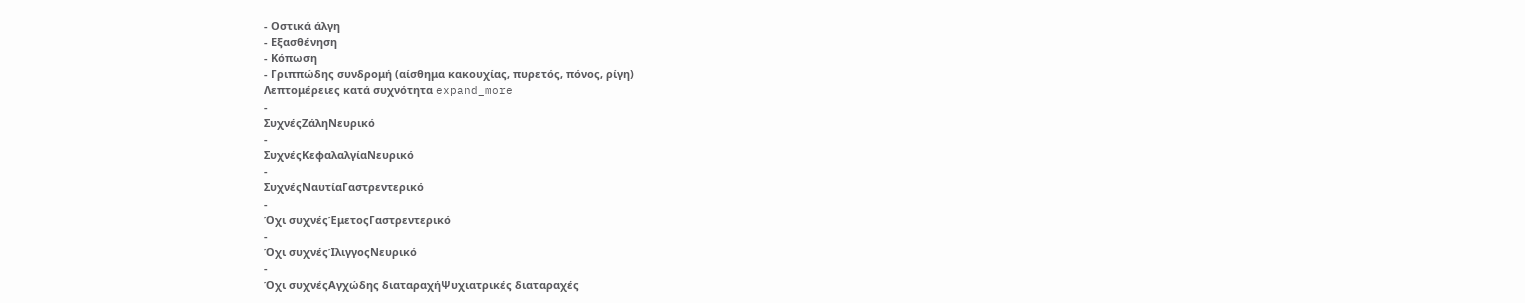- Οστικά άλγη
- Εξασθένηση
- Κόπωση
- Γριππώδης συνδρομή (αίσθημα κακουχίας, πυρετός, πόνος, ρίγη)
Λεπτομέρειες κατά συχνότητα expand_more
-
ΣυχνέςΖάληΝευρικό
-
ΣυχνέςΚεφαλαλγίαΝευρικό
-
ΣυχνέςΝαυτίαΓαστρεντερικό
-
Όχι συχνέςΈμετοςΓαστρεντερικό
-
Όχι συχνέςΊλιγγοςΝευρικό
-
Όχι συχνέςΑγχώδης διαταραχήΨυχιατρικές διαταραχές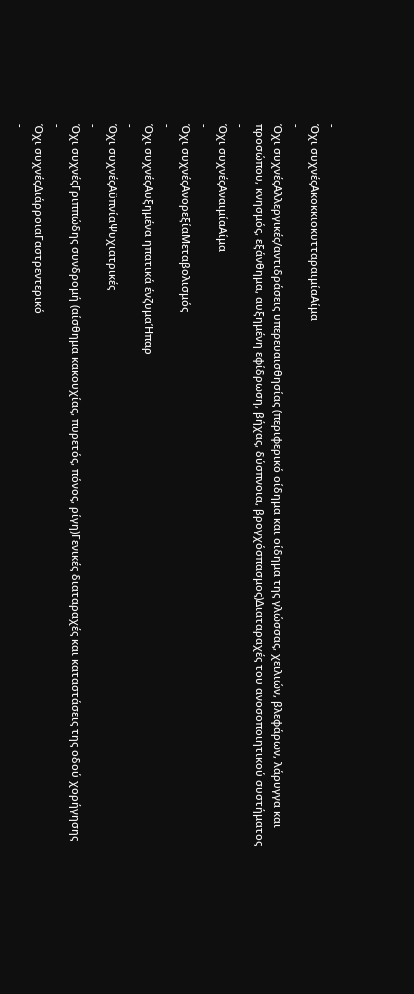-
Όχι συχνέςΑκοκκιοκυτταραιμίαΑίμα
-
Όχι συχνέςΑλλεργικές/αντιδράσεις υπερευαισθησίας (περιφερικό οίδημα και οίδημα της γλώσσας, χειλιών, βλεφάρων, λάρυγγα και προσώπου, κνησμός, εξάνθημα, αυξημένη εφίδρωση, βήχας, δύσπνοια, βρογχόσπασμος)Διαταραχές του ανοσοποιητικού συστήματος
-
Όχι συχνέςΑναιμίαΑίμα
-
Όχι συχνέςΑνορεξίαΜεταβολισμός
-
Όχι συχνέςΑυξημένα ηπατικά ένζυμαΉπαρ
-
Όχι συχνέςΑϋπνίαΨυχιατρικές
-
Όχι συχνέςΓριππώδης συνδρομή (αίσθημα κακουχίας, πυρετός, πόνος, ρίγη)Γενικές διαταραχές και καταστάσεις της οδού χορήγησης
-
Όχι συχνέςΔιάρροιαΓαστρεντερικό
-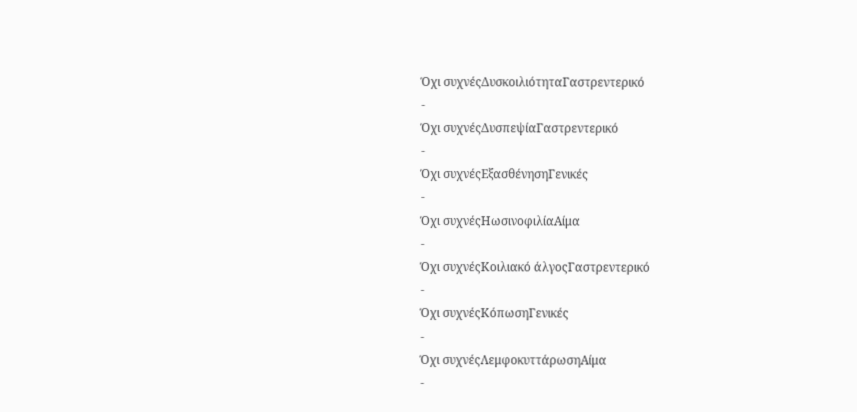Όχι συχνέςΔυσκοιλιότηταΓαστρεντερικό
-
Όχι συχνέςΔυσπεψίαΓαστρεντερικό
-
Όχι συχνέςΕξασθένησηΓενικές
-
Όχι συχνέςΗωσινοφιλίαΑίμα
-
Όχι συχνέςΚοιλιακό άλγοςΓαστρεντερικό
-
Όχι συχνέςΚόπωσηΓενικές
-
Όχι συχνέςΛεμφοκυττάρωσηΑίμα
-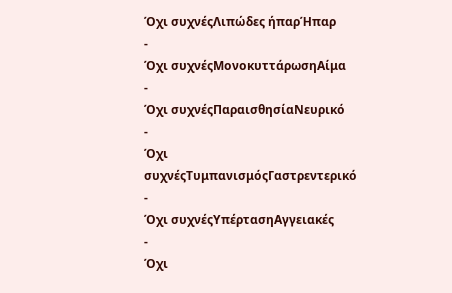Όχι συχνέςΛιπώδες ήπαρΉπαρ
-
Όχι συχνέςΜονοκυττάρωσηΑίμα
-
Όχι συχνέςΠαραισθησίαΝευρικό
-
Όχι συχνέςΤυμπανισμόςΓαστρεντερικό
-
Όχι συχνέςΥπέρτασηΑγγειακές
-
Όχι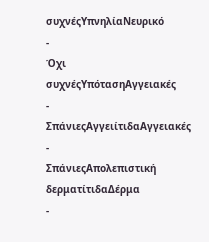συχνέςΥπνηλίαΝευρικό
-
Όχι συχνέςΥπότασηΑγγειακές
-
ΣπάνιεςΑγγειίτιδαΑγγειακές
-
ΣπάνιεςΑπολεπιστική δερματίτιδαΔέρμα
-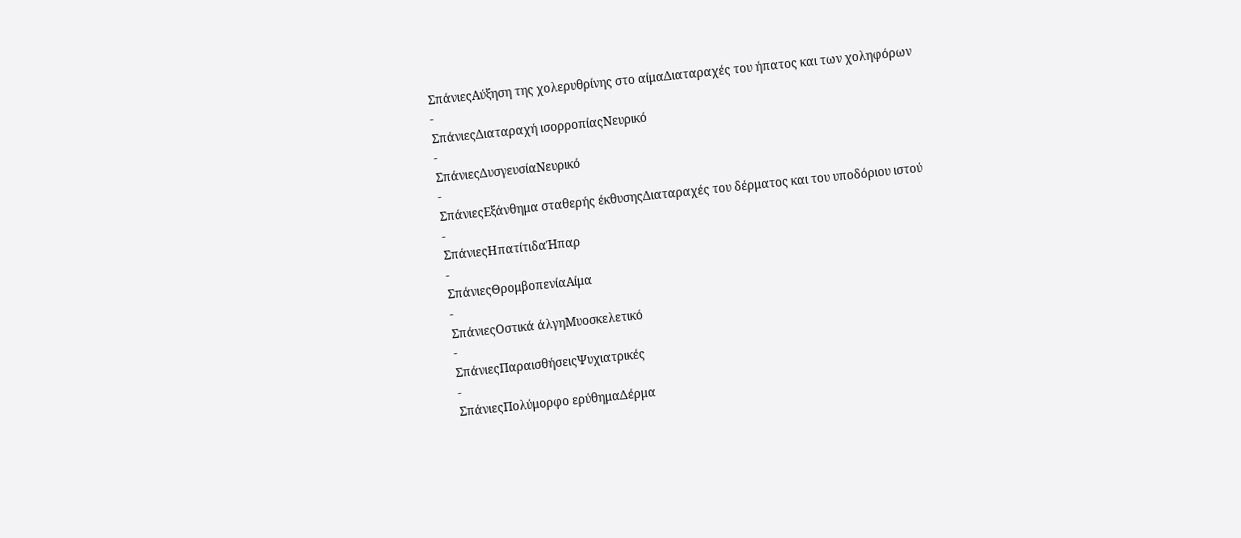ΣπάνιεςΑύξηση της χολερυθρίνης στο αίμαΔιαταραχές του ήπατος και των χοληφόρων
-
ΣπάνιεςΔιαταραχή ισορροπίαςΝευρικό
-
ΣπάνιεςΔυσγευσίαΝευρικό
-
ΣπάνιεςΕξάνθημα σταθερής έκθυσηςΔιαταραχές του δέρματος και του υποδόριου ιστού
-
ΣπάνιεςΗπατίτιδαΉπαρ
-
ΣπάνιεςΘρομβοπενίαΑίμα
-
ΣπάνιεςΟστικά άλγηΜυοσκελετικό
-
ΣπάνιεςΠαραισθήσειςΨυχιατρικές
-
ΣπάνιεςΠολύμορφο ερύθημαΔέρμα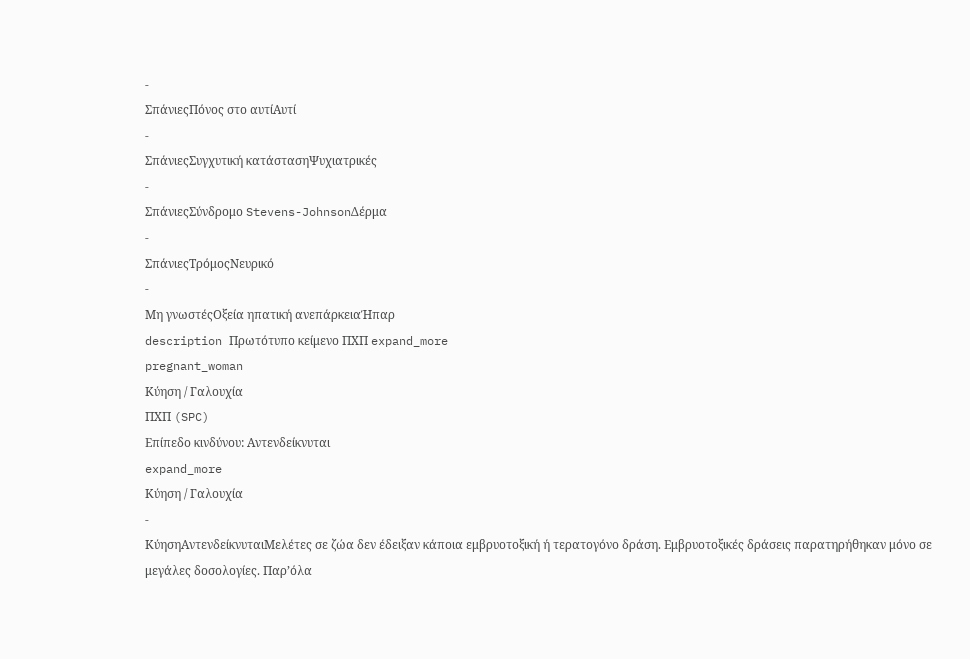-
ΣπάνιεςΠόνος στο αυτίΑυτί
-
ΣπάνιεςΣυγχυτική κατάστασηΨυχιατρικές
-
ΣπάνιεςΣύνδρομο Stevens-JohnsonΔέρμα
-
ΣπάνιεςΤρόμοςΝευρικό
-
Μη γνωστέςΟξεία ηπατική ανεπάρκειαΉπαρ
description Πρωτότυπο κείμενο ΠΧΠ expand_more
pregnant_woman
Κύηση / Γαλουχία
ΠΧΠ (SPC)
Επίπεδο κινδύνου: Αντενδείκνυται
expand_more
Κύηση / Γαλουχία
-
ΚύησηΑντενδείκνυταιΜελέτες σε ζώα δεν έδειξαν κάποια εμβρυοτοξική ή τερατογόνο δράση. Εμβρυοτοξικές δράσεις παρατηρήθηκαν μόνο σε μεγάλες δοσολογίες. Παρ’όλα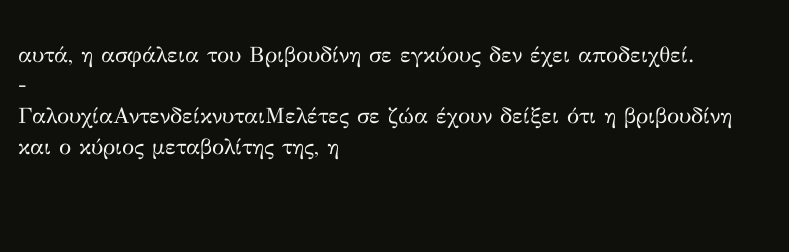αυτά, η ασφάλεια του Βριβουδίνη σε εγκύους δεν έχει αποδειχθεί.
-
ΓαλουχίαΑντενδείκνυταιΜελέτες σε ζώα έχουν δείξει ότι η βριβουδίνη και ο κύριος μεταβολίτης της, η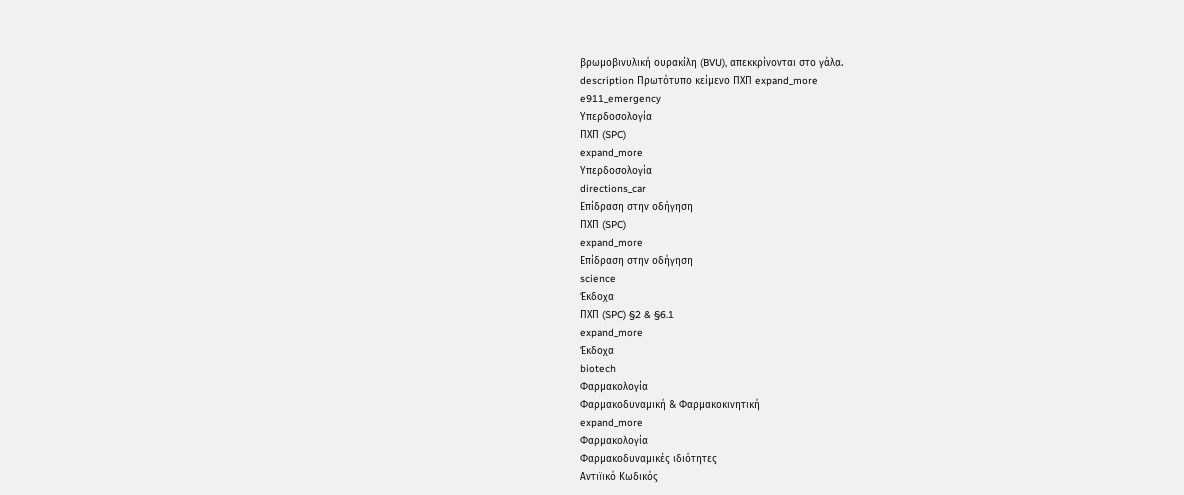βρωμοβινυλική ουρακίλη (BVU), απεκκρίνονται στο γάλα.
description Πρωτότυπο κείμενο ΠΧΠ expand_more
e911_emergency
Υπερδοσολογία
ΠΧΠ (SPC)
expand_more
Υπερδοσολογία
directions_car
Επίδραση στην οδήγηση
ΠΧΠ (SPC)
expand_more
Επίδραση στην οδήγηση
science
Έκδοχα
ΠΧΠ (SPC) §2 & §6.1
expand_more
Έκδοχα
biotech
Φαρμακολογία
Φαρμακοδυναμική & Φαρμακοκινητική
expand_more
Φαρμακολογία
Φαρμακοδυναμικές ιδιότητες
Αντιϊικό Κωδικός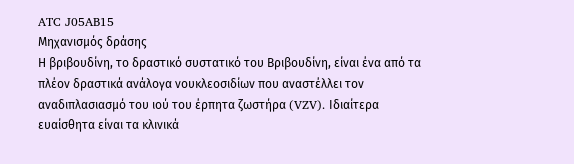ATC J05AB15
Μηχανισμός δράσης
Η βριβουδίνη, το δραστικό συστατικό του Βριβουδίνη, είναι ένα από τα πλέον δραστικά ανάλογα νουκλεοσιδίων που αναστέλλει τον αναδιπλασιασμό του ιού του έρπητα ζωστήρα (VZV). Ιδιαίτερα ευαίσθητα είναι τα κλινικά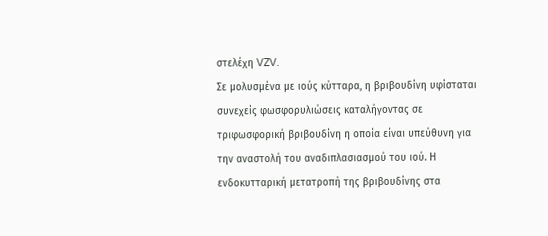στελέχη VZV.
Σε μολυσμένα με ιούς κύτταρα, η βριβουδίνη υφίσταται συνεχείς φωσφορυλιώσεις καταλήγοντας σε τριφωσφορική βριβουδίνη η οποία είναι υπεύθυνη για την αναστολή του αναδιπλασιασμού του ιού. Η ενδοκυτταρική μετατροπή της βριβουδίνης στα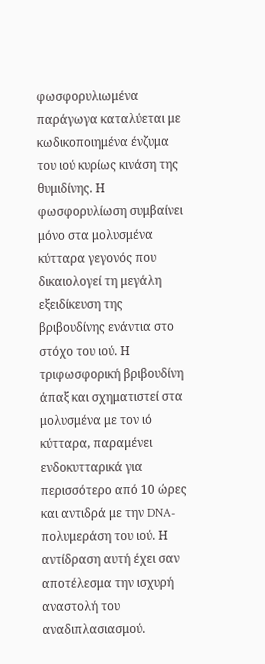φωσφορυλιωμένα παράγωγα καταλύεται με κωδικοποιημένα ένζυμα του ιού κυρίως κινάση της θυμιδίνης. Η φωσφορυλίωση συμβαίνει μόνο στα μολυσμένα κύτταρα γεγονός που δικαιολογεί τη μεγάλη εξειδίκευση της βριβουδίνης ενάντια στο στόχο του ιού. Η τριφωσφορική βριβουδίνη άπαξ και σχηματιστεί στα μολυσμένα με τον ιό κύτταρα, παραμένει ενδοκυτταρικά για περισσότερο από 10 ώρες και αντιδρά με την DNA-πολυμεράση του ιού. Η αντίδραση αυτή έχει σαν αποτέλεσμα την ισχυρή αναστολή του αναδιπλασιασμού.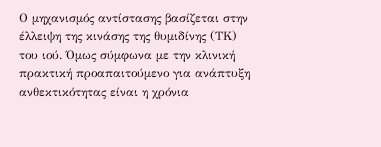Ο μηχανισμός αντίστασης βασίζεται στην έλλειψη της κινάσης της θυμιδίνης (ΤΚ) του ιού. Όμως σύμφωνα με την κλινική πρακτική προαπαιτούμενο για ανάπτυξη ανθεκτικότητας είναι η χρόνια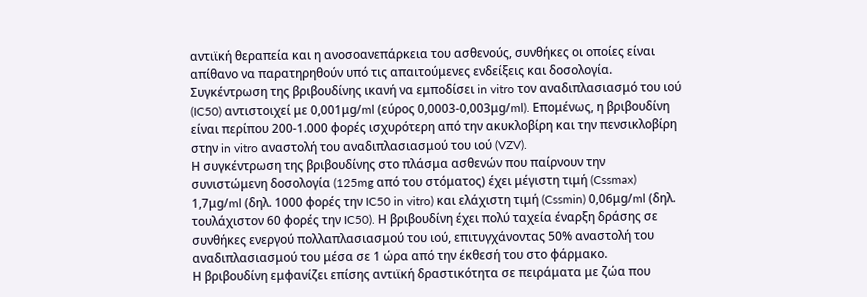αντιϊκή θεραπεία και η ανοσοανεπάρκεια του ασθενούς, συνθήκες οι οποίες είναι απίθανο να παρατηρηθούν υπό τις απαιτούμενες ενδείξεις και δοσολογία.
Συγκέντρωση της βριβουδίνης ικανή να εμποδίσει in vitro τον αναδιπλασιασμό του ιού (IC50) αντιστοιχεί με 0,001μg/ml (εύρος 0,0003-0,003μg/ml). Επομένως, η βριβουδίνη είναι περίπου 200-1.000 φορές ισχυρότερη από την ακυκλοβίρη και την πενσικλοβίρη στην in vitro αναστολή του αναδιπλασιασμού του ιού (VZV).
Η συγκέντρωση της βριβουδίνης στο πλάσμα ασθενών που παίρνουν την συνιστώμενη δοσολογία (125mg από του στόματος) έχει μέγιστη τιμή (Cssmax) 1,7μg/ml (δηλ. 1000 φορές την IC50 in vitro) και ελάχιστη τιμή (Cssmin) 0,06μg/ml (δηλ. τουλάχιστον 60 φορές την IC50). Η βριβουδίνη έχει πολύ ταχεία έναρξη δράσης σε συνθήκες ενεργού πολλαπλασιασμού του ιού, επιτυγχάνοντας 50% αναστολή του αναδιπλασιασμού του μέσα σε 1 ώρα από την έκθεσή του στο φάρμακο.
Η βριβουδίνη εμφανίζει επίσης αντιϊκή δραστικότητα σε πειράματα με ζώα που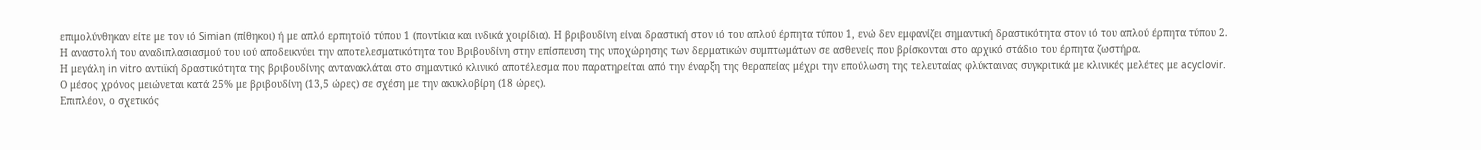επιμολύνθηκαν είτε με τον ιό Simian (πίθηκοι) ή με απλό ερπητοϊό τύπου 1 (ποντίκια και ινδικά χοιρίδια). Η βριβουδίνη είναι δραστική στον ιό του απλού έρπητα τύπου 1, ενώ δεν εμφανίζει σημαντική δραστικότητα στον ιό του απλού έρπητα τύπου 2.
Η αναστολή του αναδιπλασιασμού του ιού αποδεικνύει την αποτελεσματικότητα του Βριβουδίνη στην επίσπευση της υποχώρησης των δερματικών συμπτωμάτων σε ασθενείς που βρίσκονται στο αρχικό στάδιο του έρπητα ζωστήρα.
Η μεγάλη in vitro αντιϊκή δραστικότητα της βριβουδίνης αντανακλάται στο σημαντικό κλινικό αποτέλεσμα που παρατηρείται από την έναρξη της θεραπείας μέχρι την επούλωση της τελευταίας φλύκταινας συγκριτικά με κλινικές μελέτες με acyclovir. Ο μέσος χρόνος μειώνεται κατά 25% με βριβουδίνη (13,5 ώρες) σε σχέση με την ακυκλοβίρη (18 ώρες).
Επιπλέον, ο σχετικός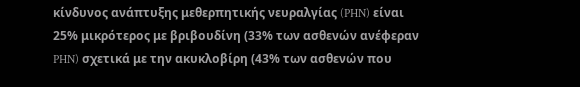κίνδυνος ανάπτυξης μεθερπητικής νευραλγίας (PHN) είναι 25% μικρότερος με βριβουδίνη (33% των ασθενών ανέφεραν PHN) σχετικά με την ακυκλοβίρη (43% των ασθενών που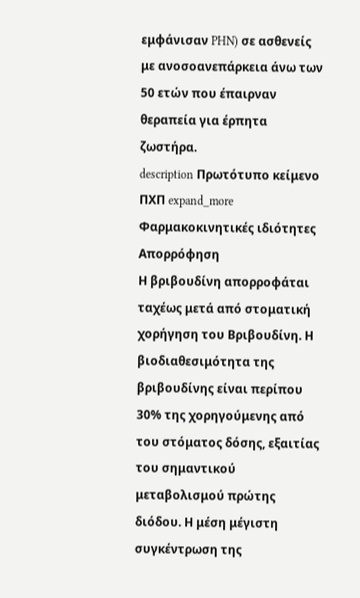εμφάνισαν PHN) σε ασθενείς με ανοσοανεπάρκεια άνω των 50 ετών που έπαιρναν θεραπεία για έρπητα ζωστήρα.
description Πρωτότυπο κείμενο ΠΧΠ expand_more
Φαρμακοκινητικές ιδιότητες
Απορρόφηση
Η βριβουδίνη απορροφάται ταχέως μετά από στοματική χορήγηση του Βριβουδίνη. Η βιοδιαθεσιμότητα της βριβουδίνης είναι περίπου 30% της χορηγούμενης από του στόματος δόσης, εξαιτίας του σημαντικού μεταβολισμού πρώτης διόδου. Η μέση μέγιστη συγκέντρωση της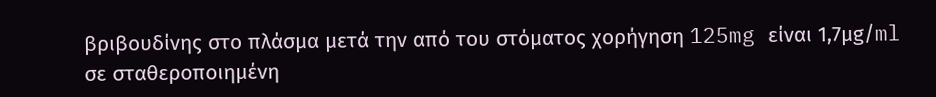βριβουδίνης στο πλάσμα μετά την από του στόματος χορήγηση 125mg είναι 1,7μg/ml σε σταθεροποιημένη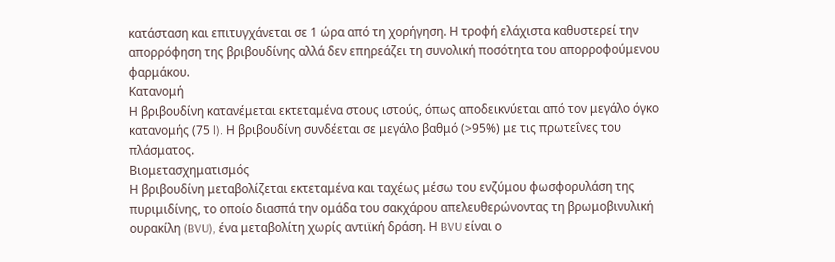κατάσταση και επιτυγχάνεται σε 1 ώρα από τη χορήγηση. Η τροφή ελάχιστα καθυστερεί την απορρόφηση της βριβουδίνης αλλά δεν επηρεάζει τη συνολική ποσότητα του απορροφούμενου φαρμάκου.
Κατανομή
Η βριβουδίνη κατανέμεται εκτεταμένα στους ιστούς, όπως αποδεικνύεται από τον μεγάλο όγκο κατανομής (75 l). Η βριβουδίνη συνδέεται σε μεγάλο βαθμό (>95%) με τις πρωτεΐνες του πλάσματος.
Βιομετασχηματισμός
Η βριβουδίνη μεταβολίζεται εκτεταμένα και ταχέως μέσω του ενζύμου φωσφορυλάση της πυριμιδίνης, το οποίο διασπά την ομάδα του σακχάρου απελευθερώνοντας τη βρωμοβινυλική ουρακίλη (BVU), ένα μεταβολίτη χωρίς αντιϊκή δράση. Η BVU είναι ο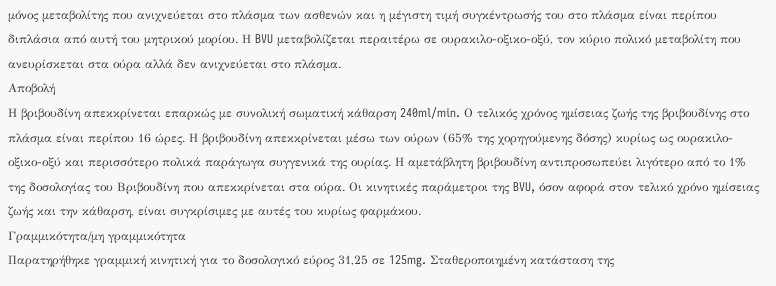μόνος μεταβολίτης που ανιχνεύεται στο πλάσμα των ασθενών και η μέγιστη τιμή συγκέντρωσής του στο πλάσμα είναι περίπου διπλάσια από αυτή του μητρικού μορίου. Η BVU μεταβολίζεται περαιτέρω σε ουρακιλο-οξικο-οξύ, τον κύριο πολικό μεταβολίτη που ανευρίσκεται στα ούρα αλλά δεν ανιχνεύεται στο πλάσμα.
Αποβολή
Η βριβουδίνη απεκκρίνεται επαρκώς με συνολική σωματική κάθαρση 240ml/min. Ο τελικός χρόνος ημίσειας ζωής της βριβουδίνης στο πλάσμα είναι περίπου 16 ώρες. Η βριβουδίνη απεκκρίνεται μέσω των ούρων (65% της χορηγούμενης δόσης) κυρίως ως ουρακιλο-οξικο-οξύ και περισσότερο πολικά παράγωγα συγγενικά της ουρίας. Η αμετάβλητη βριβουδίνη αντιπροσωπεύει λιγότερο από το 1% της δοσολογίας του Βριβουδίνη που απεκκρίνεται στα ούρα. Οι κινητικές παράμετροι της BVU, όσον αφορά στον τελικό χρόνο ημίσειας ζωής και την κάθαρση, είναι συγκρίσιμες με αυτές του κυρίως φαρμάκου.
Γραμμικότητα/μη γραμμικότητα
Παρατηρήθηκε γραμμική κινητική για το δοσολογικό εύρος 31,25 σε 125mg. Σταθεροποιημένη κατάσταση της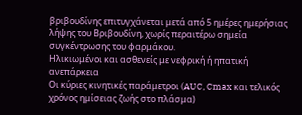βριβουδίνης επιτυγχάνεται μετά από 5 ημέρες ημερήσιας λήψης του Βριβουδίνη, χωρίς περαιτέρω σημεία συγκέντρωσης του φαρμάκου.
Ηλικιωμένοι και ασθενείς με νεφρική ή ηπατική ανεπάρκεια
Οι κύριες κινητικές παράμετροι (AUC, Cmax και τελικός χρόνος ημίσειας ζωής στο πλάσμα)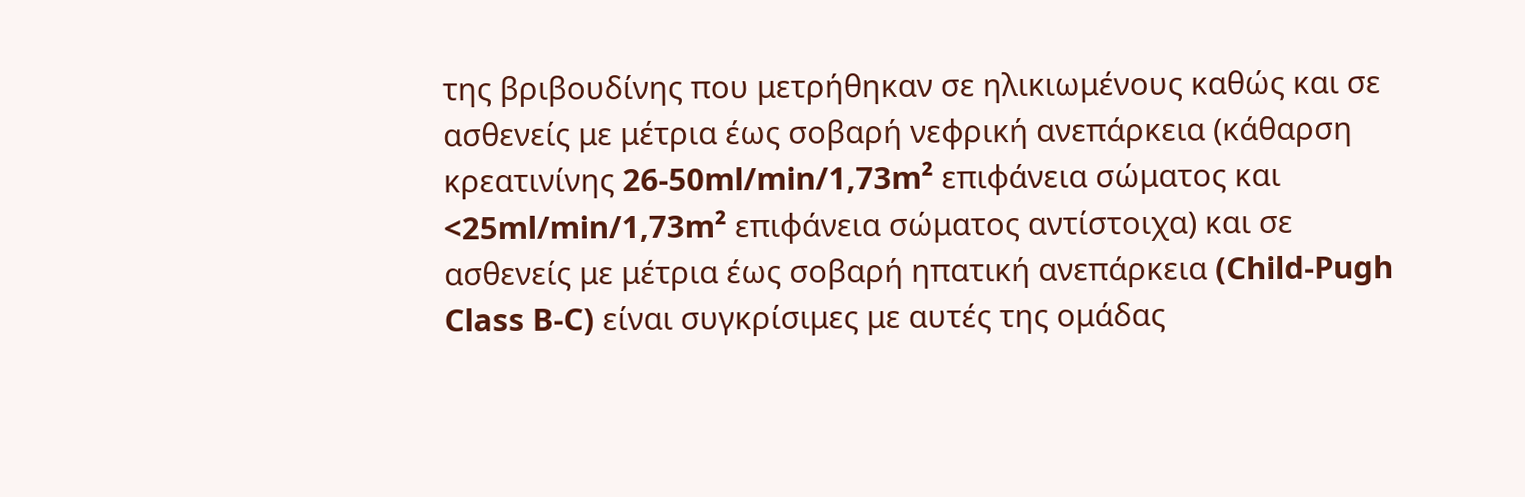της βριβουδίνης που μετρήθηκαν σε ηλικιωμένους καθώς και σε ασθενείς με μέτρια έως σοβαρή νεφρική ανεπάρκεια (κάθαρση κρεατινίνης 26-50ml/min/1,73m² επιφάνεια σώματος και <25ml/min/1,73m² επιφάνεια σώματος αντίστοιχα) και σε ασθενείς με μέτρια έως σοβαρή ηπατική ανεπάρκεια (Child-Pugh Class B-C) είναι συγκρίσιμες με αυτές της ομάδας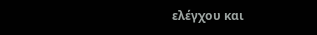ελέγχου και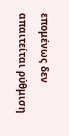επομένως δεν απαιτείται ρύθμιση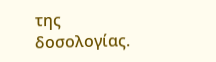της δοσολογίας.